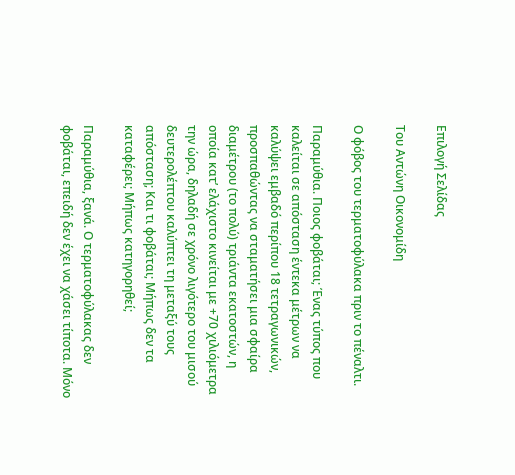Επιλογή Σελίδας

Του Αντώνη Οικονομίδη

Ο φόβος του τερματοφύλακα πριν το πέναλτι.

Παραμύθια. Ποιος φοβάται; Ένας τύπος που καλείται σε απόσταση έντεκα μέτρων να καλύψει εμβαδό περίπου 18 τετραγωνικών, προσπαθώντας να σταματήσει μια σφαίρα διαμέτρου (το πολύ) τριάντα εκατοστών, η οποία κατ’ ελάχιστο κινείται με +70 χιλιόμετρα την ώρα, δηλαδή σε χρόνο λιγότερο του μισού δευτερολέπτου καλύπτει τη μεταξύ τους απόσταση; Και τι φοβάται; Μήπως δεν τα καταφέρει; Μήπως κατηγορηθεί;

Παραμύθια, ξανά. Ο τερματοφύλακας δεν φοβάται, επειδή δεν έχει να χάσει τίποτα. Μόνο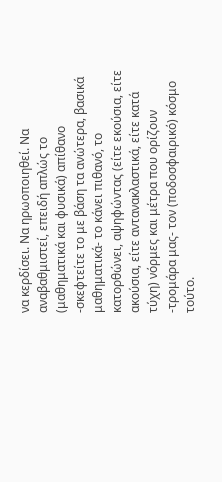να κερδίσει. Να ηρωοποιηθεί. Να αναβαθμιστεί, επειδή απλώς το (μαθηματικά και φυσικά) απίθανο -σκεφτείτε το με βάση τα ανώτερα, βασικά μαθηματικά- το κάνει πιθανό, το κατορθώνει, αψηφώντας (είτε εκούσια, είτε ακούσια, είτε αντανακλαστικά, είτε κατά τύχη) νόρμες και μέτρα που ορίζουν -τρομάρα μας- τον (ποδοσφαιρικό) κόσμο τούτο.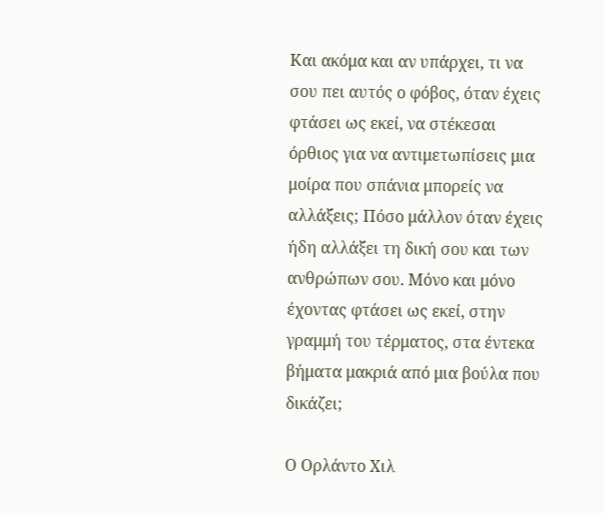Και ακόμα και αν υπάρχει, τι να σου πει αυτός ο φόβος, όταν έχεις φτάσει ως εκεί, να στέκεσαι όρθιος για να αντιμετωπίσεις μια μοίρα που σπάνια μπορείς να αλλάξεις; Πόσο μάλλον όταν έχεις ήδη αλλάξει τη δική σου και των ανθρώπων σου. Μόνο και μόνο έχοντας φτάσει ως εκεί, στην γραμμή του τέρματος, στα έντεκα βήματα μακριά από μια βούλα που δικάζει;

Ο Ορλάντο Χιλ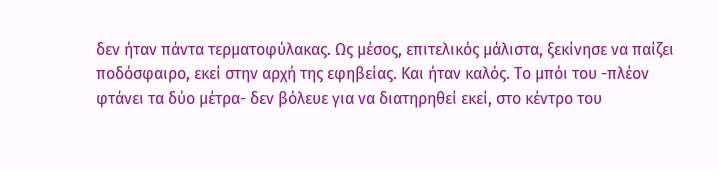δεν ήταν πάντα τερματοφύλακας. Ως μέσος, επιτελικός μάλιστα, ξεκίνησε να παίζει ποδόσφαιρο, εκεί στην αρχή της εφηβείας. Και ήταν καλός. Το μπόι του -πλέον φτάνει τα δύο μέτρα- δεν βόλευε για να διατηρηθεί εκεί, στο κέντρο του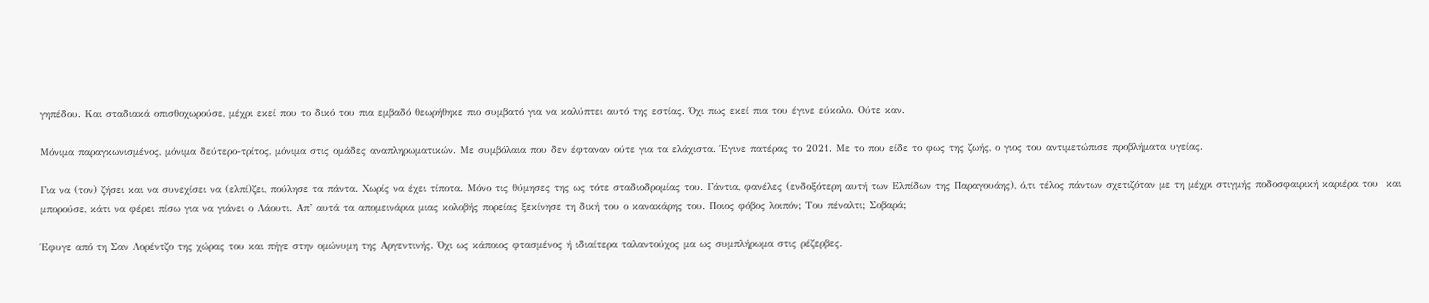γηπέδου. Και σταδιακά οπισθοχωρούσε, μέχρι εκεί που το δικό του πια εμβαδό θεωρήθηκε πιο συμβατό για να καλύπτει αυτό της εστίας. Όχι πως εκεί πια του έγινε εύκολο. Ούτε καν.

Μόνιμα παραγκωνισμένος, μόνιμα δεύτερο-τρίτος, μόνιμα στις ομάδες αναπληρωματικών. Με συμβόλαια που δεν έφταναν ούτε για τα ελάχιστα. Έγινε πατέρας το 2021. Με το που είδε το φως της ζωής, ο γιος του αντιμετώπισε προβλήματα υγείας.

Για να (τον) ζήσει και να συνεχίσει να (ελπί)ζει, πούλησε τα πάντα. Χωρίς να έχει τίποτα. Μόνο τις θύμησες της ως τότε σταδιοδρομίας του. Γάντια, φανέλες (ενδοξότερη αυτή των Ελπίδων της Παραγουάης), ό,τι τέλος πάντων σχετιζόταν με τη μέχρι στιγμής ποδοσφαιρική καριέρα του  και μπορούσε, κάτι να φέρει πίσω για να γιάνει ο Λάουτι. Απ’ αυτά τα απομεινάρια μιας κολοβής πορείας ξεκίνησε τη δική του ο κανακάρης του. Ποιος φόβος λοιπόν; Του πέναλτι; Σοβαρά;

Έφυγε από τη Σαν Λορέντζο της χώρας του και πήγε στην ομώνυμη της Αργεντινής. Όχι ως κάποιος φτασμένος ή ιδιαίτερα ταλαντούχος μα ως συμπλήρωμα στις ρέζερβες.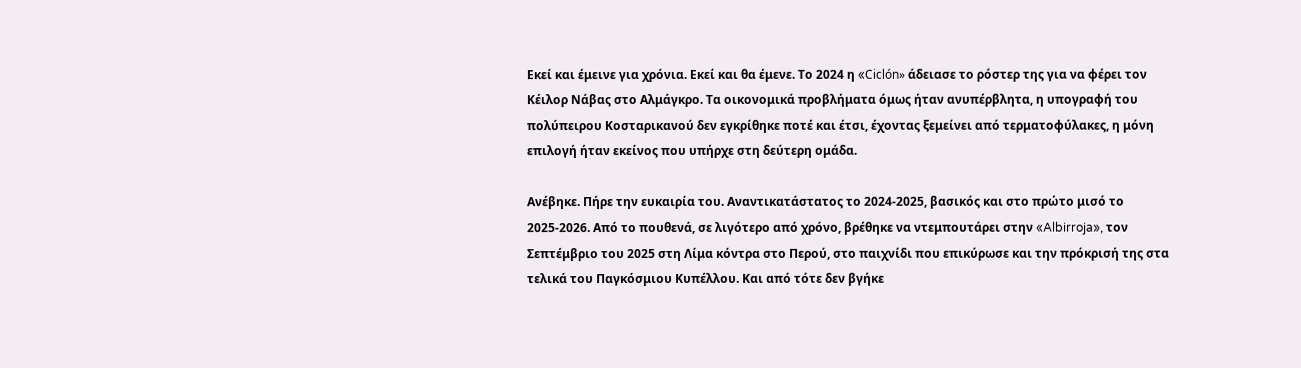Εκεί και έμεινε για χρόνια. Εκεί και θα έμενε. Το 2024 η «Ciclón» άδειασε το ρόστερ της για να φέρει τον Κέιλορ Νάβας στο Αλμάγκρο. Τα οικονομικά προβλήματα όμως ήταν ανυπέρβλητα, η υπογραφή του πολύπειρου Κοσταρικανού δεν εγκρίθηκε ποτέ και έτσι, έχοντας ξεμείνει από τερματοφύλακες, η μόνη επιλογή ήταν εκείνος που υπήρχε στη δεύτερη ομάδα.

Ανέβηκε. Πήρε την ευκαιρία του. Αναντικατάστατος το 2024-2025, βασικός και στο πρώτο μισό το 2025-2026. Από το πουθενά, σε λιγότερο από χρόνο, βρέθηκε να ντεμπουτάρει στην «Albirroja», τον Σεπτέμβριο του 2025 στη Λίμα κόντρα στο Περού, στο παιχνίδι που επικύρωσε και την πρόκρισή της στα τελικά του Παγκόσμιου Κυπέλλου. Και από τότε δεν βγήκε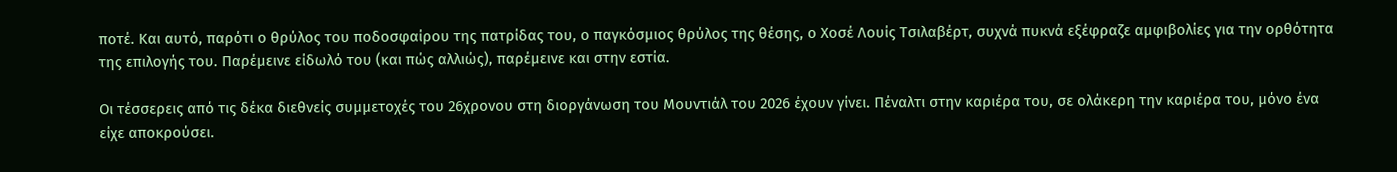ποτέ. Και αυτό, παρότι ο θρύλος του ποδοσφαίρου της πατρίδας του, ο παγκόσμιος θρύλος της θέσης, ο Χοσέ Λουίς Τσιλαβέρτ, συχνά πυκνά εξέφραζε αμφιβολίες για την ορθότητα της επιλογής του. Παρέμεινε είδωλό του (και πώς αλλιώς), παρέμεινε και στην εστία.

Οι τέσσερεις από τις δέκα διεθνείς συμμετοχές του 26χρονου στη διοργάνωση του Μουντιάλ του 2026 έχουν γίνει. Πέναλτι στην καριέρα του, σε ολάκερη την καριέρα του, μόνο ένα είχε αποκρούσει.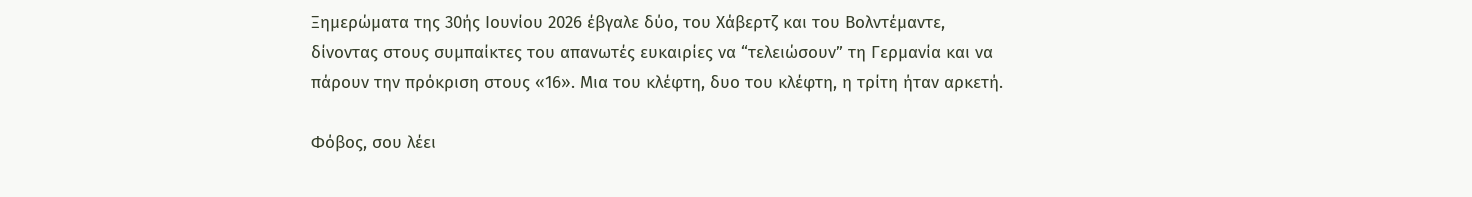Ξημερώματα της 30ής Ιουνίου 2026 έβγαλε δύο, του Χάβερτζ και του Βολντέμαντε, δίνοντας στους συμπαίκτες του απανωτές ευκαιρίες να “τελειώσουν” τη Γερμανία και να πάρουν την πρόκριση στους «16». Μια του κλέφτη, δυο του κλέφτη, η τρίτη ήταν αρκετή.

Φόβος, σου λέει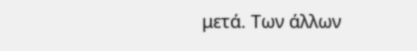μετά. Των άλλων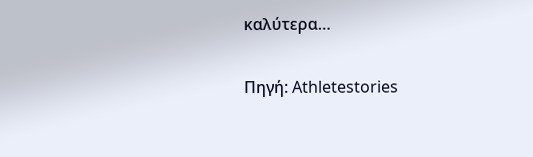καλύτερα…

Πηγή: Athletestories